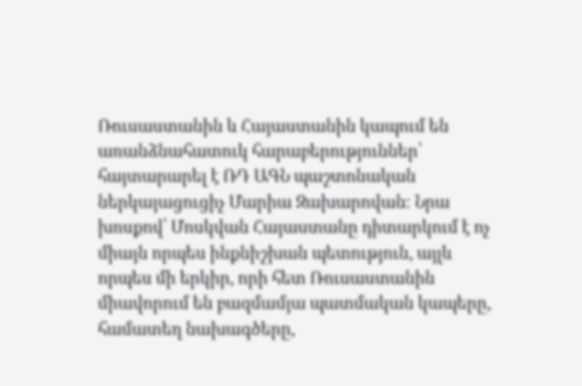Ռուսաստանին և Հայաստանին կապում են առանձնահատուկ հարաբերություններ՝ հայտարարել է ՌԴ ԱԳՆ պաշտոնական ներկայացուցիչ Մարիա Զախարովան։ Նրա խոսքով՝ Մոսկվան Հայաստանը դիտարկում է ոչ միայն որպես ինքնիշխան պետություն, այլև որպես մի երկիր, որի հետ Ռուսաստանին միավորում են բազմամյա պատմական կապերը, համատեղ նախագծերը,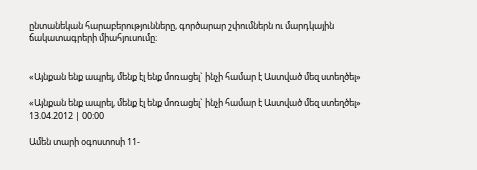ընտանեկան հարաբերությունները, գործարար շփումներն ու մարդկային ճակատագրերի միահյուսումը։


«Այնքան ենք ապրել, մենք էլ ենք մոռացել` ինչի համար է Աստված մեզ ստեղծել»

«Այնքան ենք ապրել, մենք էլ ենք մոռացել` ինչի համար է Աստված մեզ ստեղծել»
13.04.2012 | 00:00

Ամեն տարի օգոստոսի 11-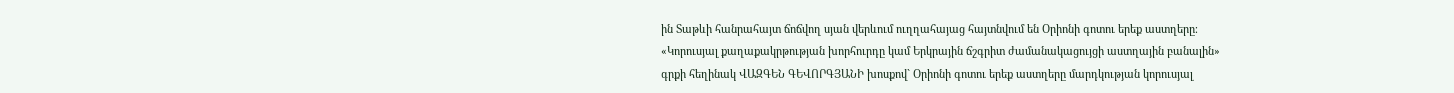ին Տաթևի հանրահայտ ճոճվող սյան վերևում ուղղահայաց հայտնվում են Օրիոնի գոտու երեք աստղերը։ «Կորուսյալ քաղաքակրթության խորհուրդը կամ Երկրային ճշգրիտ ժամանակացույցի աստղային բանալին» գրքի հեղինակ ՎԱԶԳԵՆ ԳԵՎՈՐԳՅԱՆԻ խոսքով` Օրիոնի գոտու երեք աստղերը մարդկության կորուսյալ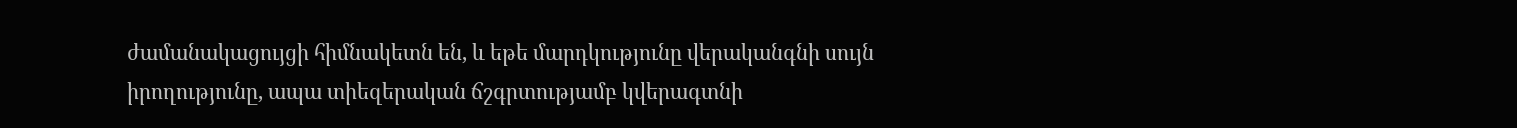ժամանակացույցի հիմնակետն են, և եթե մարդկությունը վերականգնի սույն իրողությունը, ապա տիեզերական ճշգրտությամբ կվերագտնի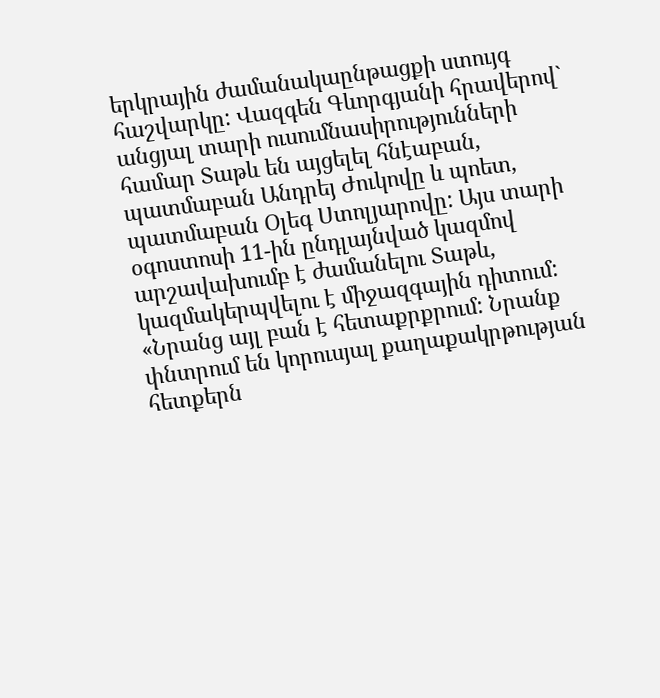երկրային ժամանակաընթացքի ստույգ հաշվարկը: Վազգեն Գևորգյանի հրավերով` անցյալ տարի ուսումնասիրությունների համար Տաթև են այցելել հնէաբան, պատմաբան Անդրեյ Ժուկովը և պոետ, պատմաբան Օլեգ Ստոլյարովը: Այս տարի օգոստոսի 11-ին ընդլայնված կազմով արշավախումբ է ժամանելու Տաթև, կազմակերպվելու է միջազգային դիտում: «Նրանց այլ բան է հետաքրքրում: Նրանք փնտրում են կորուսյալ քաղաքակրթության հետքերն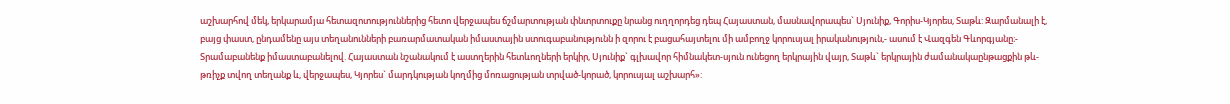աշխարհով մեկ, երկարամյա հետազոտություններից հետո վերջապես ճշմարտության փնտրտուքը նրանց ուղղորդեց դեպ Հայաստան, մասնավորապես` Սյունիք, Գորիս-Կյորես, Տաթև: Զարմանալի է, բայց փաստ, ընդամենը այս տեղանունների բառարմատական իմաստային ստուգաբանությունն ի զորու է բացահայտելու մի ամբողջ կորուսյալ իրականություն,- ասում է Վազգեն Գևորգյանը։- Տրամաբանենք իմաստաբանելով. Հայաստան նշանակում է աստղերին հետևողների երկիր, Սյունիք` գլխավոր հիմնակետ-սյուն ունեցող երկրային վայր, Տաթև` երկրային ժամանակաընթացքին թև-թռիչք տվող տեղանք և, վերջապես, Կյորես` մարդկության կողմից մոռացության տրված-կորած, կորուսյալ աշխարհ»: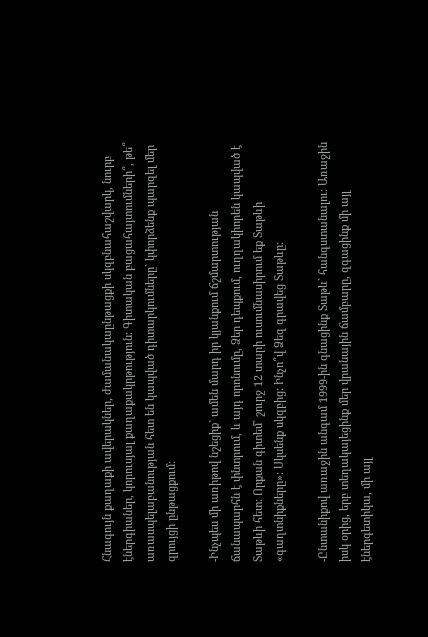Հնագույն քաղաքի ավերակներ, ժամանակաընթացքի սկզբնահաշվարկ, նուրբ էներգիաներ, կորուսյալ քաղաքակրթություն: Գիտական բացահայտումների՞, թե՞ առասպելաբանության հետ են կապված դիտարկումները` կփորձենք պարզել մեր զրույցի ընթացքում:

-Ինչպես մի առիթով նշեցիք` ամեն մարդ իր կյանքում ճշմարտության ճանապարհն է փնտրում, և այդ որոնումը, Ձեր դեպքում, ուղղակիորեն կապված է Տաթևի հետ: Որքան գիտեմ` շուրջ 12 տարի ուսումնասիրում եք Տաթևի «գաղտնիքները»: Սկսենք սկզբից: Ինչո՞վ Ձեզ գրավեց Տաթևը:

-Ընտանիքով առաջին անգամ 1999-ին գնացինք Տաթև` հանգստանալու: Առաջին իսկ օրից, երբ տեղակայեցինք մեր վրանային ճամբարը, զգացինք մի այլ էներգետիկա, մի այլ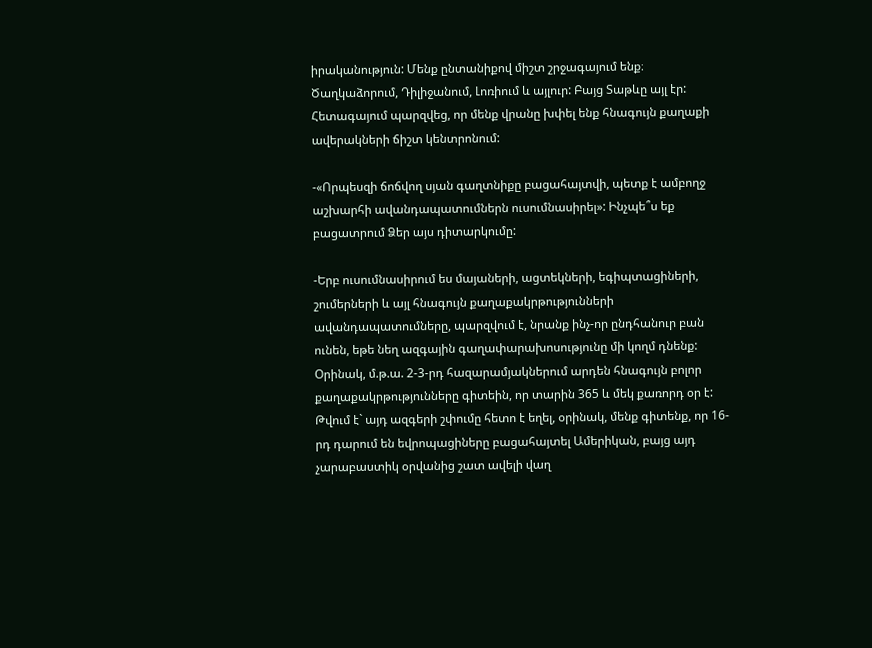իրականություն: Մենք ընտանիքով միշտ շրջագայում ենք։ Ծաղկաձորում, Դիլիջանում, Լոռիում և այլուր: Բայց Տաթևը այլ էր: Հետագայում պարզվեց, որ մենք վրանը խփել ենք հնագույն քաղաքի ավերակների ճիշտ կենտրոնում:

-«Որպեսզի ճոճվող սյան գաղտնիքը բացահայտվի, պետք է ամբողջ աշխարհի ավանդապատումներն ուսումնասիրել»: Ինչպե՞ս եք բացատրում Ձեր այս դիտարկումը:

-Երբ ուսումնասիրում ես մայաների, ացտեկների, եգիպտացիների, շումերների և այլ հնագույն քաղաքակրթությունների ավանդապատումները, պարզվում է, նրանք ինչ-որ ընդհանուր բան ունեն, եթե նեղ ազգային գաղափարախոսությունը մի կողմ դնենք: Օրինակ, մ.թ.ա. 2-3-րդ հազարամյակներում արդեն հնագույն բոլոր քաղաքակրթությունները գիտեին, որ տարին 365 և մեկ քառորդ օր է: Թվում է` այդ ազգերի շփումը հետո է եղել, օրինակ, մենք գիտենք, որ 16-րդ դարում են եվրոպացիները բացահայտել Ամերիկան, բայց այդ չարաբաստիկ օրվանից շատ ավելի վաղ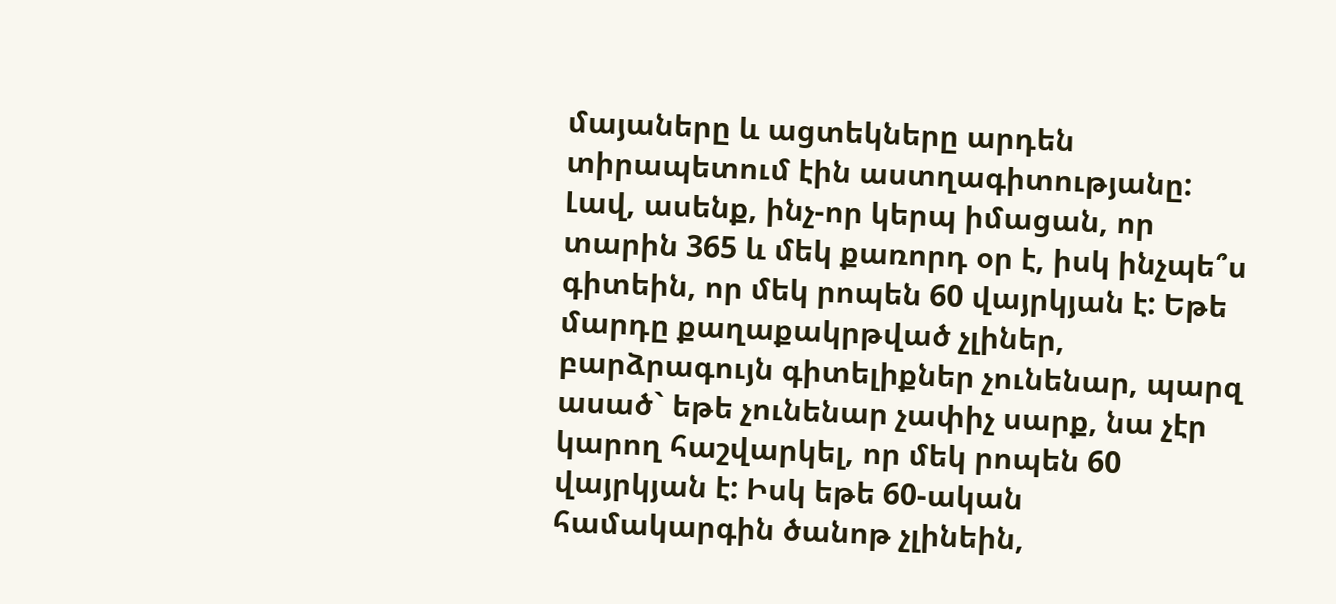մայաները և ացտեկները արդեն տիրապետում էին աստղագիտությանը: Լավ, ասենք, ինչ-որ կերպ իմացան, որ տարին 365 և մեկ քառորդ օր է, իսկ ինչպե՞ս գիտեին, որ մեկ րոպեն 60 վայրկյան է: Եթե մարդը քաղաքակրթված չլիներ, բարձրագույն գիտելիքներ չունենար, պարզ ասած` եթե չունենար չափիչ սարք, նա չէր կարող հաշվարկել, որ մեկ րոպեն 60 վայրկյան է: Իսկ եթե 60-ական համակարգին ծանոթ չլինեին,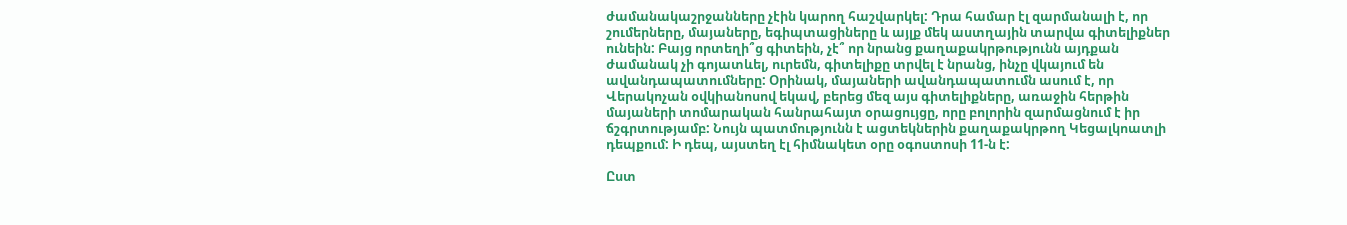ժամանակաշրջանները չէին կարող հաշվարկել: Դրա համար էլ զարմանալի է, որ շումերները, մայաները, եգիպտացիները և այլք մեկ աստղային տարվա գիտելիքներ ունեին: Բայց որտեղի՞ց գիտեին, չէ՞ որ նրանց քաղաքակրթությունն այդքան ժամանակ չի գոյատևել, ուրեմն, գիտելիքը տրվել է նրանց, ինչը վկայում են ավանդապատումները: Օրինակ, մայաների ավանդապատումն ասում է, որ Վերակոչան օվկիանոսով եկավ, բերեց մեզ այս գիտելիքները, առաջին հերթին մայաների տոմարական հանրահայտ օրացույցը, որը բոլորին զարմացնում է իր ճշգրտությամբ: Նույն պատմությունն է ացտեկներին քաղաքակրթող Կեցալկոատլի դեպքում: Ի դեպ, այստեղ էլ հիմնակետ օրը օգոստոսի 11-ն է:

Ըստ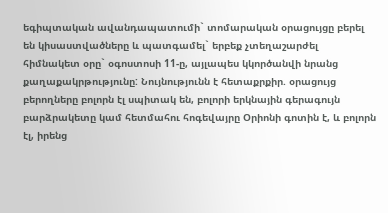եգիպտական ավանդապատումի` տոմարական օրացույցը բերել են կիսաստվածները և պատգամել` երբեք չտեղաշարժել հիմնակետ օրը` օգոստոսի 11-ը, այլապես կկործանվի նրանց քաղաքակրթությունը: Նույնությունն է հետաքրքիր. օրացույց բերողները բոլորն էլ սպիտակ են, բոլորի երկնային գերագույն բարձրակետը կամ հետմահու հոգեվայրը Օրիոնի գոտին է, և բոլորն էլ, իրենց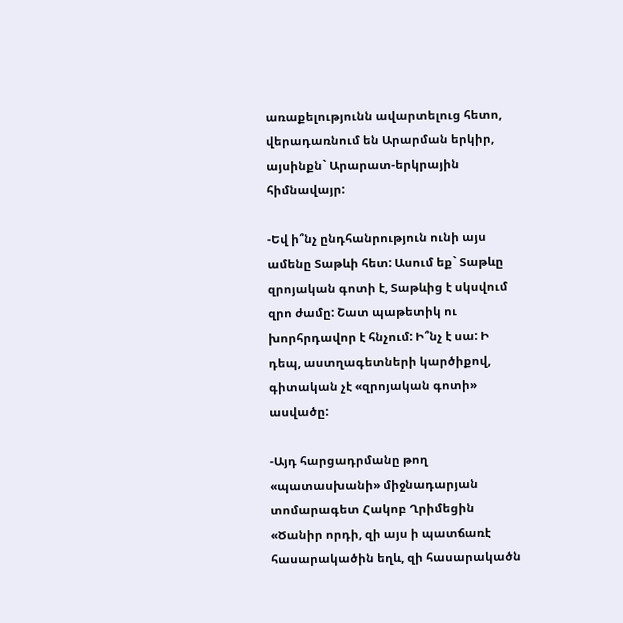առաքելությունն ավարտելուց հետո, վերադառնում են Արարման երկիր, այսինքն` Արարատ-երկրային հիմնավայր:

-Եվ ի՞նչ ընդհանրություն ունի այս ամենը Տաթևի հետ: Ասում եք` Տաթևը զրոյական գոտի է, Տաթևից է սկսվում զրո ժամը: Շատ պաթետիկ ու խորհրդավոր է հնչում: Ի՞նչ է սա: Ի դեպ, աստղագետների կարծիքով, գիտական չէ «զրոյական գոտի» ասվածը:

-Այդ հարցադրմանը թող «պատասխանի» միջնադարյան տոմարագետ Հակոբ Ղրիմեցին «Ծանիր որդի, զի այս ի պատճառէ հասարակածին եղև, զի հասարակածն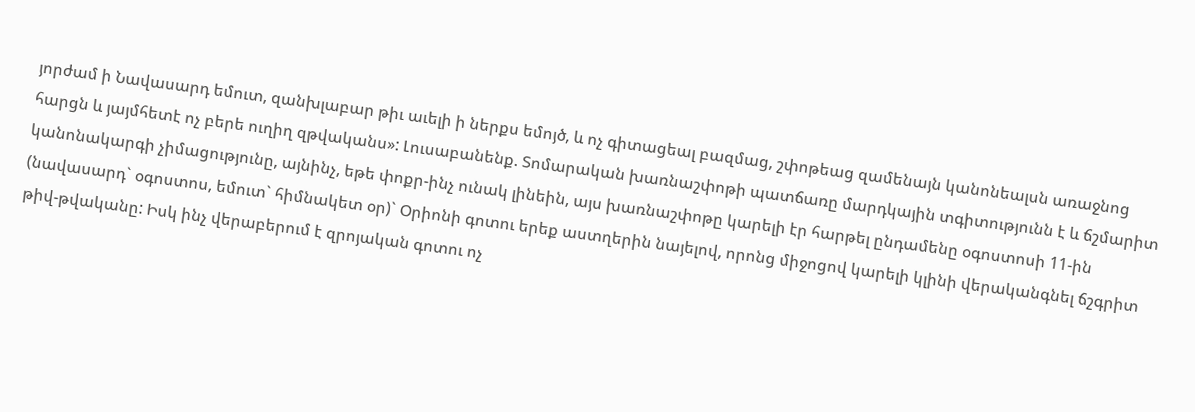յորժամ ի Նավասարդ եմուտ, զանխլաբար թիւ աւելի ի ներքս եմոյծ, և ոչ գիտացեալ բազմաց, շփոթեաց զամենայն կանոնեալսն առաջնոց հարցն և յայմհետէ ոչ բերե ուղիղ զթվականս»: Լուսաբանենք. Տոմարական խառնաշփոթի պատճառը մարդկային տգիտությունն է և ճշմարիտ կանոնակարգի չիմացությունը, այնինչ, եթե փոքր-ինչ ունակ լինեին, այս խառնաշփոթը կարելի էր հարթել ընդամենը օգոստոսի 11-ին (նավասարդ` օգոստոս, եմուտ` հիմնակետ օր)` Օրիոնի գոտու երեք աստղերին նայելով, որոնց միջոցով կարելի կլինի վերականգնել ճշգրիտ թիվ-թվականը: Իսկ ինչ վերաբերում է զրոյական գոտու ոչ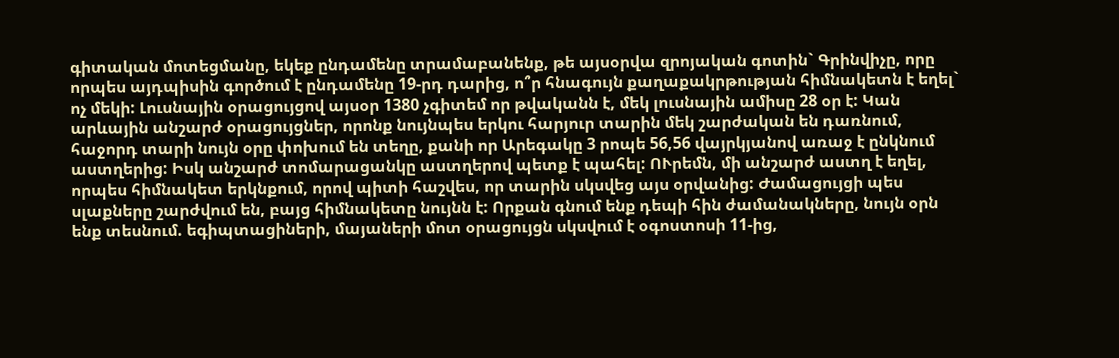գիտական մոտեցմանը, եկեք ընդամենը տրամաբանենք, թե այսօրվա զրոյական գոտին` Գրինվիչը, որը որպես այդպիսին գործում է ընդամենը 19-րդ դարից, ո՞ր հնագույն քաղաքակրթության հիմնակետն է եղել` ոչ մեկի: Լուսնային օրացույցով այսօր 1380 չգիտեմ որ թվականն է, մեկ լուսնային ամիսը 28 օր է: Կան արևային անշարժ օրացույցներ, որոնք նույնպես երկու հարյուր տարին մեկ շարժական են դառնում, հաջորդ տարի նույն օրը փոխում են տեղը, քանի որ Արեգակը 3 րոպե 56,56 վայրկյանով առաջ է ընկնում աստղերից: Իսկ անշարժ տոմարացանկը աստղերով պետք է պահել: ՈՒրեմն, մի անշարժ աստղ է եղել, որպես հիմնակետ երկնքում, որով պիտի հաշվես, որ տարին սկսվեց այս օրվանից: Ժամացույցի պես սլաքները շարժվում են, բայց հիմնակետը նույնն է: Որքան գնում ենք դեպի հին ժամանակները, նույն օրն ենք տեսնում. եգիպտացիների, մայաների մոտ օրացույցն սկսվում է օգոստոսի 11-ից,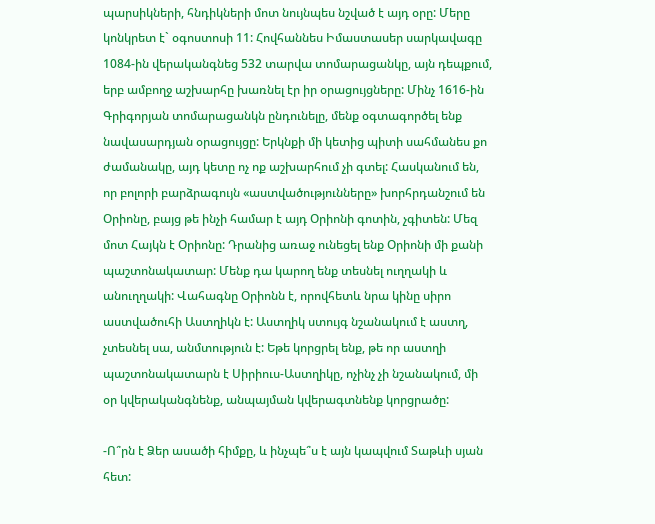պարսիկների, հնդիկների մոտ նույնպես նշված է այդ օրը: Մերը կոնկրետ է` օգոստոսի 11: Հովհաննես Իմաստասեր սարկավագը 1084-ին վերականգնեց 532 տարվա տոմարացանկը, այն դեպքում, երբ ամբողջ աշխարհը խառնել էր իր օրացույցները: Մինչ 1616-ին Գրիգորյան տոմարացանկն ընդունելը, մենք օգտագործել ենք նավասարդյան օրացույցը: Երկնքի մի կետից պիտի սահմանես քո ժամանակը, այդ կետը ոչ ոք աշխարհում չի գտել: Հասկանում են, որ բոլորի բարձրագույն «աստվածությունները» խորհրդանշում են Օրիոնը, բայց թե ինչի համար է այդ Օրիոնի գոտին, չգիտեն: Մեզ մոտ Հայկն է Օրիոնը: Դրանից առաջ ունեցել ենք Օրիոնի մի քանի պաշտոնակատար: Մենք դա կարող ենք տեսնել ուղղակի և անուղղակի: Վահագնը Օրիոնն է, որովհետև նրա կինը սիրո աստվածուհի Աստղիկն է: Աստղիկ ստույգ նշանակում է աստղ, չտեսնել սա, անմտություն է: Եթե կորցրել ենք, թե որ աստղի պաշտոնակատարն է Սիրիուս-Աստղիկը, ոչինչ չի նշանակում, մի օր կվերականգնենք, անպայման կվերագտնենք կորցրածը:

-Ո՞րն է Ձեր ասածի հիմքը, և ինչպե՞ս է այն կապվում Տաթևի սյան հետ: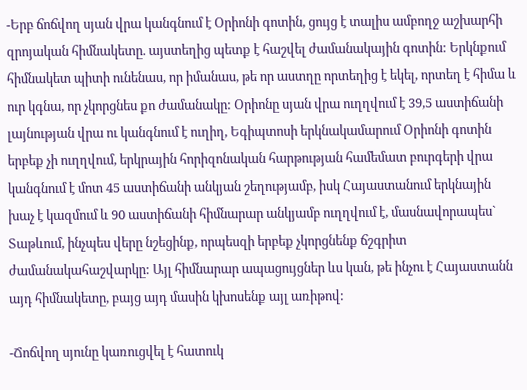-Երբ ճոճվող սյան վրա կանգնում է Օրիոնի գոտին, ցույց է տալիս ամբողջ աշխարհի զրոյական հիմնակետը. այստեղից պետք է հաշվել ժամանակային գոտին: Երկնքում հիմնակետ պիտի ունենաս, որ իմանաս, թե որ աստղը որտեղից է եկել, որտեղ է հիմա և ուր կգնա, որ չկորցնես քո ժամանակը: Օրիոնը սյան վրա ուղղվում է 39,5 աստիճանի լայնության վրա ու կանգնում է ուղիղ, Եգիպտոսի երկնակամարում Օրիոնի գոտին երբեք չի ուղղվում, երկրային հորիզոնական հարթության համեմատ բուրգերի վրա կանգնում է մոտ 45 աստիճանի անկյան շեղությամբ, իսկ Հայաստանում երկնային խաչ է կազմում և 90 աստիճանի հիմնարար անկյամբ ուղղվում է, մասնավորապես` Տաթևում, ինչպես վերը նշեցինք, որպեսզի երբեք չկորցնենք ճշգրիտ ժամանակահաշվարկը: Այլ հիմնարար ապացույցներ ևս կան, թե ինչու է Հայաստանն այդ հիմնակետը, բայց այդ մասին կխոսենք այլ առիթով:

-Ճոճվող սյունը կառուցվել է հատուկ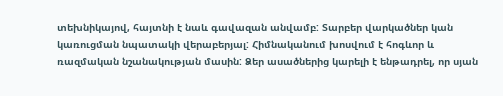տեխնիկայով, հայտնի է նաև գավազան անվամբ: Տարբեր վարկածներ կան կառուցման նպատակի վերաբերյալ: Հիմնականում խոսվում է հոգևոր և ռազմական նշանակության մասին: Ձեր ասածներից կարելի է ենթադրել, որ սյան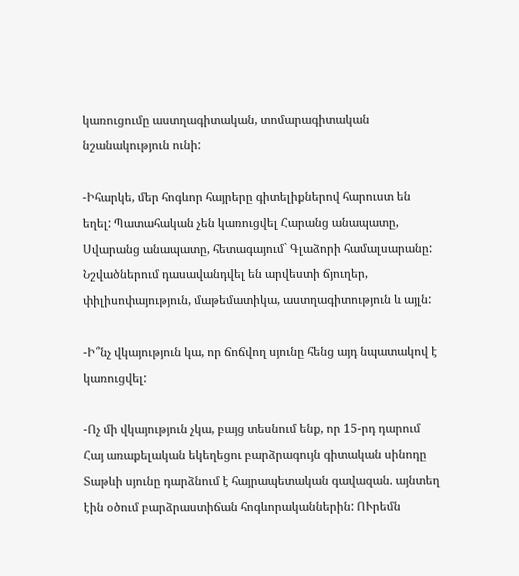կառուցումը աստղագիտական, տոմարագիտական նշանակություն ունի:

-Իհարկե, մեր հոգևոր հայրերը գիտելիքներով հարուստ են եղել: Պատահական չեն կառուցվել Հարանց անապատը, Սվարանց անապատը, հետագայում` Գլաձորի համալսարանը: Նշվածներում դասավանդվել են արվեստի ճյուղեր, փիլիսոփայություն, մաթեմատիկա, աստղագիտություն և այլն:

-Ի՞նչ վկայություն կա, որ ճոճվող սյունը հենց այդ նպատակով է կառուցվել:

-Ոչ մի վկայություն չկա, բայց տեսնում ենք, որ 15-րդ դարում Հայ առաքելական եկեղեցու բարձրագույն գիտական սինոդը Տաթևի սյունը դարձնում է հայրապետական գավազան. այնտեղ էին օծում բարձրաստիճան հոգևորականներին: ՈՒրեմն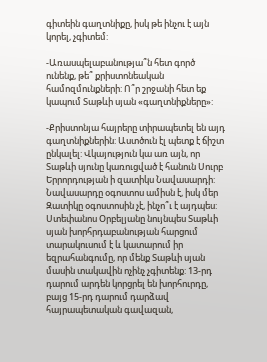գիտեին գաղտնիքը, իսկ թե ինչու է այն կորել, չգիտեմ:

-Առասպելաբանությա՞ն հետ գործ ունենք, թե՞ քրիստոնեական համոզմունքների: Ո՞ր շրջանի հետ եք կապում Տաթևի սյան «գաղտնիքները»:

-Քրիստոնյա հայրերը տիրապետել են այդ գաղտնիքներին: Աստծուն էլ պետք է ճիշտ ընկալել: Վկայություն կա առ այն, որ Տաթևի սյունը կառուցված է հանուն Սուրբ Երրորդության ի զատիկս Նավասարդի: Նավասարդը օգոստոս ամիսն է, իսկ մեր Զատիկը օգոստոսին չէ, ինչո՞ւ է այդպես: Ստեփանոս Օրբելյանը նույնպես Տաթևի սյան խորհրդաբանության հարցում տարակուսում է և կատարում իր եզրահանգումը, որ մենք Տաթևի սյան մասին տակավին ոչինչ չգիտենք: 13-րդ դարում արդեն կորցրել են խորհուրդը, բայց 15-րդ դարում դարձավ հայրապետական գավազան,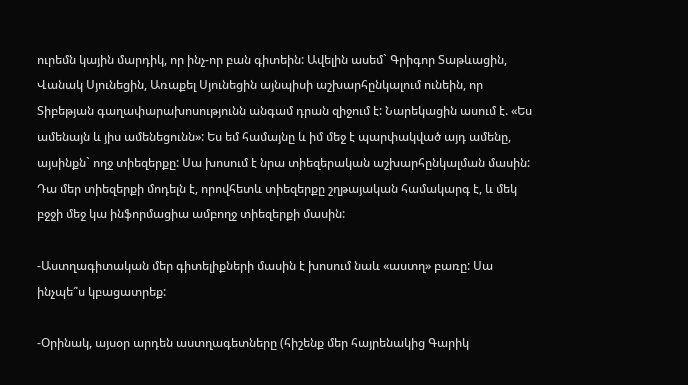ուրեմն կային մարդիկ, որ ինչ-որ բան գիտեին: Ավելին ասեմ` Գրիգոր Տաթևացին, Վանակ Սյունեցին, Առաքել Սյունեցին այնպիսի աշխարհընկալում ունեին, որ Տիբեթյան գաղափարախոսությունն անգամ դրան զիջում է: Նարեկացին ասում է. «Ես ամենայն և յիս ամենեցունն»: Ես եմ համայնը և իմ մեջ է պարփակված այդ ամենը, այսինքն` ողջ տիեզերքը: Սա խոսում է նրա տիեզերական աշխարհընկալման մասին: Դա մեր տիեզերքի մոդելն է, որովհետև տիեզերքը շղթայական համակարգ է, և մեկ բջջի մեջ կա ինֆորմացիա ամբողջ տիեզերքի մասին:

-Աստղագիտական մեր գիտելիքների մասին է խոսում նաև «աստղ» բառը: Սա ինչպե՞ս կբացատրեք:

-Օրինակ, այսօր արդեն աստղագետները (հիշենք մեր հայրենակից Գարիկ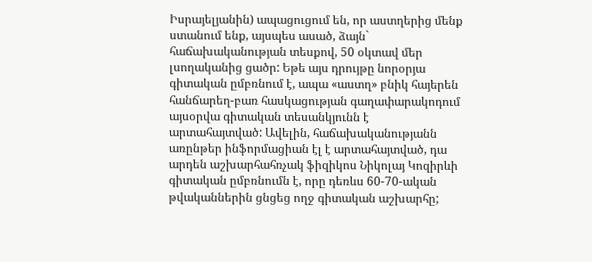Իսրայելյանին) ապացուցում են, որ աստղերից մենք ստանում ենք, այսպես ասած, ձայն` հաճախականության տեսքով, 50 օկտավ մեր լսողականից ցածր: Եթե այս դրույթը նորօրյա գիտական ըմբռնում է, ապա «աստղ» բնիկ հայերեն հանճարեղ-բառ հասկացության գաղափարակոդում այսօրվա գիտական տեսանկյունն է արտահայտված: Ավելին, հաճախականությանն առընթեր ինֆորմացիան էլ է արտահայտված, դա արդեն աշխարհահռչակ ֆիզիկոս Նիկոլայ Կոզիրևի գիտական ըմբռնումն է, որը դեռևս 60-70-ական թվականներին ցնցեց ողջ գիտական աշխարհը;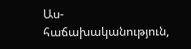Աս- հաճախականություն,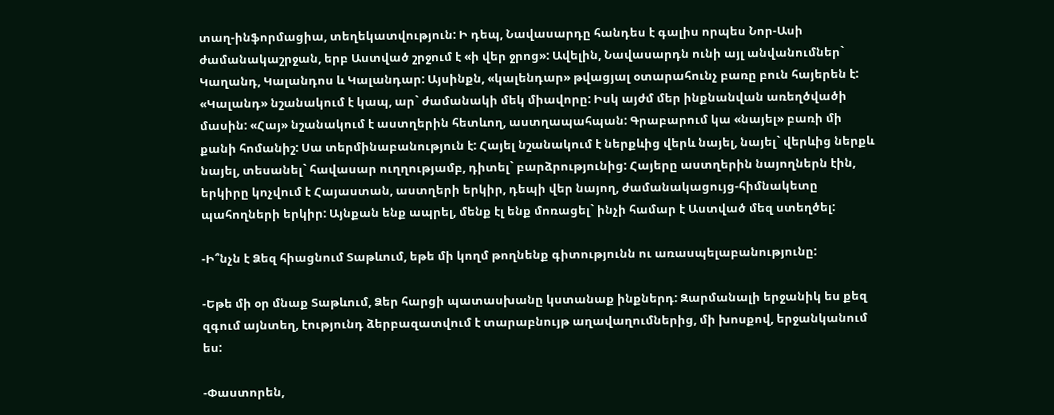տաղ-ինֆորմացիա, տեղեկատվություն: Ի դեպ, Նավասարդը հանդես է գալիս որպես Նոր-Ասի ժամանակաշրջան, երբ Աստված շրջում է «ի վեր ջրոց»: Ավելին, Նավասարդն ունի այլ անվանումներ` Կաղանդ, Կալանդոս և Կալանդար: Այսինքն, «կալենդար» թվացյալ օտարահունչ բառը բուն հայերեն է: «Կալանդ» նշանակում է կապ, ար` ժամանակի մեկ միավորը: Իսկ այժմ մեր ինքնանվան առեղծվածի մասին: «Հայ» նշանակում է աստղերին հետևող, աստղապահպան: Գրաբարում կա «նայել» բառի մի քանի հոմանիշ: Սա տերմինաբանություն է: Հայել նշանակում է ներքևից վերև նայել, նայել` վերևից ներքև նայել, տեսանել` հավասար ուղղությամբ, դիտել` բարձրությունից: Հայերը աստղերին նայողներն էին, երկիրը կոչվում է Հայաստան, աստղերի երկիր, դեպի վեր նայող, ժամանակացույց-հիմնակետը պահողների երկիր: Այնքան ենք ապրել, մենք էլ ենք մոռացել` ինչի համար է Աստված մեզ ստեղծել:

-Ի՞նչն է Ձեզ հիացնում Տաթևում, եթե մի կողմ թողնենք գիտությունն ու առասպելաբանությունը:

-Եթե մի օր մնաք Տաթևում, Ձեր հարցի պատասխանը կստանաք ինքներդ: Զարմանալի երջանիկ ես քեզ զգում այնտեղ, էությունդ ձերբազատվում է տարաբնույթ աղավաղումներից, մի խոսքով, երջանկանում ես:

-Փաստորեն,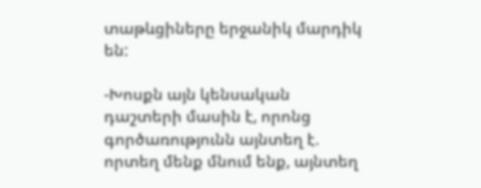տաթևցիները երջանիկ մարդիկ են:

-Խոսքն այն կենսական դաշտերի մասին է, որոնց գործառությունն այնտեղ է. որտեղ մենք մնում ենք, այնտեղ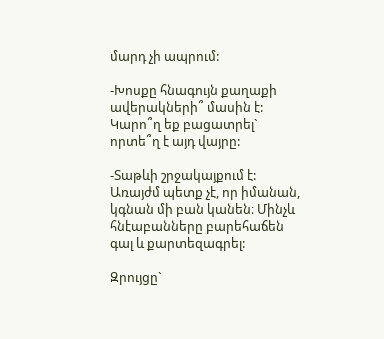մարդ չի ապրում:

-Խոսքը հնագույն քաղաքի ավերակների՞ մասին է: Կարո՞ղ եք բացատրել` որտե՞ղ է այդ վայրը:

-Տաթևի շրջակայքում է: Առայժմ պետք չէ, որ իմանան, կգնան մի բան կանեն։ Մինչև հնէաբանները բարեհաճեն գալ և քարտեզագրել:

Զրույցը`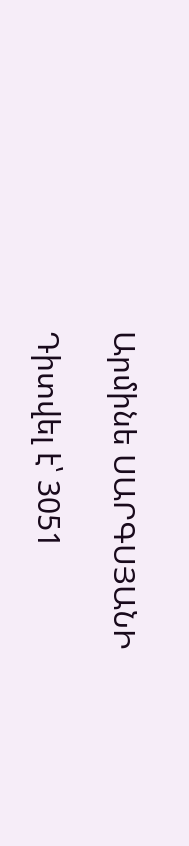Արմինե ՍԱՐԳՍՅԱՆԻ

Դիտվել է՝ 3051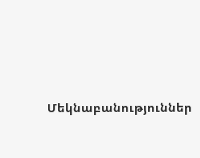Մեկնաբանություններ